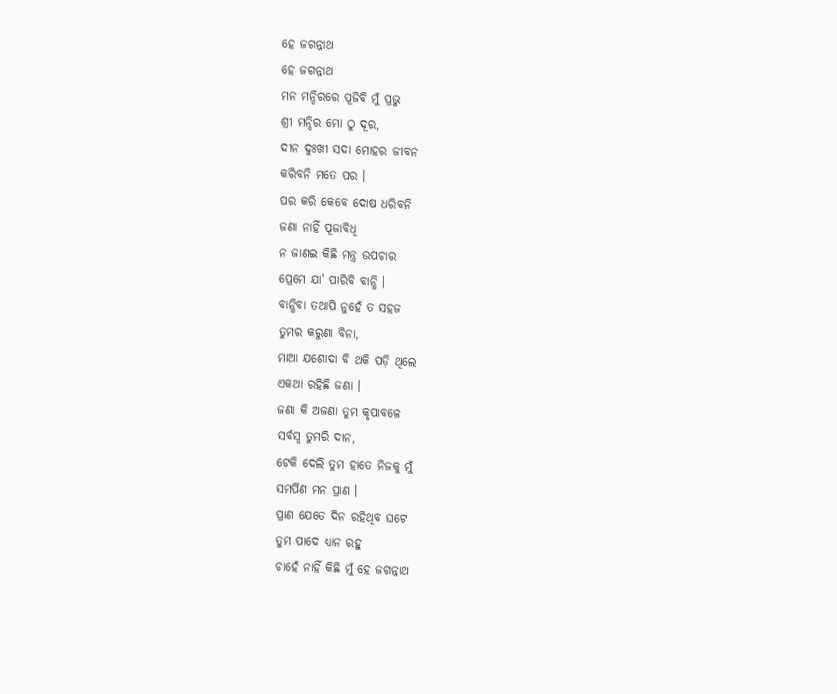ହେ ଜଗନ୍ନାଥ
ହେ ଜଗନ୍ନାଥ
ମନ ମନ୍ଦିରରେ ପୂଜିବି ମୁଁ ପ୍ରଭୁ
ଶ୍ରୀ ମନ୍ଦିର ମୋ ଠୁ ଦୂର,
ଦୀନ ଦୁଃଖୀ ସଦା ମୋହର ଜୀବନ
କରିବନି ମତେ ପର ।
ପର କରି କେବେ ଦୋଷ ଧରିବନି
ଜଣା ନାହିଁ ପୂଜାବିଧି
ନ ଜାଣଇ କିଛି ମନ୍ତ୍ର ଉପଚାର
ପ୍ରେମେ ଯା' ପାରିବି ବାନ୍ଧି ।
ବାନ୍ଧିବା ତଥାପି ନୁହେଁ ତ ସହଜ
ତୁମର କରୁଣା ବିନା,
ମାଆ ଯଶୋଦା ବି ଥକି ପଡ଼ି ଥିଲେ
ଏକଥା ରହିଛି ଜଣା ।
ଜଣା କି ଅଜଣା ତୁମ କୃପାବଳେ
ସର୍ବସ୍ବ ତୁମରି ଦାନ,
ଟେକି ଦେଲି ତୁମ ହାତେ ନିଜକୁ ମୁଁ
ସମର୍ପିଣ ମନ ପ୍ରାଣ ।
ପ୍ରାଣ ଯେତେ ଦିନ ରହିଥିବ ଘଟେ
ତୁମ ପାଦେ ଧ୍ୟାନ ରହୁ
ଚାହେଁ ନାହିଁ କିଛି ମୁଁ ହେ ଜଗନ୍ନାଥ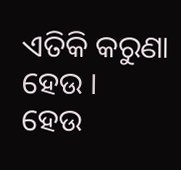ଏତିକି କରୁଣା ହେଉ ।
ହେଉ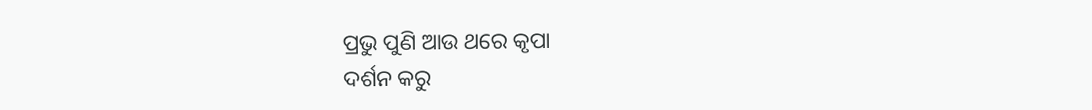ପ୍ରଭୁ ପୁଣି ଆଉ ଥରେ କୃପା
ଦର୍ଶନ କରୁ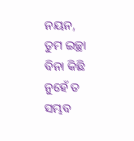ନୟନ,
ତୁମ ଇଚ୍ଛା ବିନା କିଛି ନୁହେଁ ତ ସମ୍ଭବ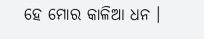ହେ ମୋର କାଳିଆ ଧନ ।